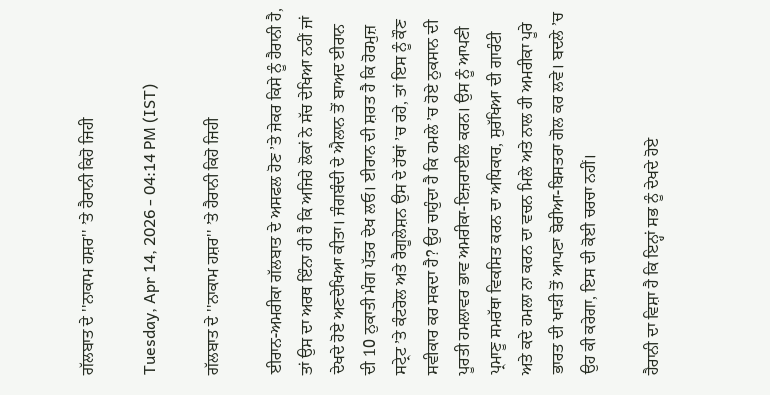ਗੱਲਬਾਤ ਦੇ ''ਨਾਕਾਮ ਹਸ਼ਰ'' ’ਤੇ ਹੈਰਾਨੀ ਕਿਹੋ ਜਿਹੀ

Tuesday, Apr 14, 2026 - 04:14 PM (IST)

ਗੱਲਬਾਤ ਦੇ ''ਨਾਕਾਮ ਹਸ਼ਰ'' ’ਤੇ ਹੈਰਾਨੀ ਕਿਹੋ ਜਿਹੀ

ਈਰਾਨ-ਅਮਰੀਕਾ ਗੱਲਬਾਤ ਦੇ ਅਸਫਲ ਹੋਣ ’ਤੇ ਜੇਕਰ ਕਿਸੇ ਨੂੰ ਹੈਰਾਨੀ ਹੈ, ਤਾਂ ਉਸ ਦਾ ਅਰਥ ਇੰਨਾ ਹੀ ਹੈ ਕਿ ਅਜਿਹੇ ਲੋਕਾਂ ਨੇ ਸੱਚ ਦੇਖਿਆ ਨਹੀਂ ਜਾਂ ਦੇਖਦੇ ਹੋਏ ਅਣਦੇਖਿਆ ਕੀਤਾ। ਜੰਗਬੰਦੀ ਦੇ ਐਲਾਨ ਤੋਂ ਬਾਅਦ ਈਰਾਨ ਦੀ 10 ਨੁਕਾਤੀ ਮੰਗ ਪੱਤਰ ਦੇਖ ਲਓ। ਈਰਾਨ ਦੀ ਸ਼ਰਤ ਹੈ ਕਿ ਹੋਰਮੁਜ਼ ਸਟ੍ਰੇਟ ’ਤੇ ਕੰਟਰੋਲ ਅਤੇ ਰੈਗੂਲੇਸ਼ਨ ਉਸ ਦੇ ਹੱਥਾਂ ’ਚ ਰਹੇ, ਤਾਂ ਇਸ ਨੂੰ ਕੌਣ ਸਵੀਕਾਰ ਕਰ ਸਕਦਾ ਹੈ? ਉਹ ਚਾਹੁੰਦਾ ਹੈ ਕਿ ਹਮਲੇ ’ਚ ਹੋਏ ਨੁਕਸਾਨ ਦੀ ਪੂਰਤੀ ਹਮਲਾਵਰ ਭਾਵ ਅਮਰੀਕਾ-ਇਜ਼ਰਾਈਲ ਕਰਨ। ਉਸ ਨੂੰ ਆਪਣੀ ਪ੍ਰਮਾਣੂ ਸਮਰੱਥਾ ਵਿਕਸਿਤ ਕਰਨ ਦਾ ਅਧਿਕਾਰ, ਸੁਰੱਖਿਆ ਦੀ ਗਾਰੰਟੀ ਅਤੇ ਕਦੇ ਹਮਲਾ ਨਾ ਕਰਨ ਦਾ ਵਚਨ ਮਿਲੇ ਅਤੇ ਨਾਲ ਹੀ ਅਮਰੀਕਾ ਪੂਰੇ ਭਾਰਤ ਦੀ ਖਾੜੀ ਤੋਂ ਆਪਣਾ ਬੋਰੀਆ-ਬਿਸਤਰਾ ਗੋਲ ਕਰ ਲਵੇ। ਬਦਲੇ ’ਚ ਉਹ ਕੀ ਕਰੇਗਾ, ਇਸ ਦੀ ਕੋਈ ਚਰਚਾ ਨਹੀਂ।

ਹੈਰਾਨੀ ਦਾ ਵਿਸ਼ਾ ਹੈ ਕਿ ਇਨ੍ਹਾਂ ਸਭ ਨੂੰ ਦੇਖਦੇ ਹੋਏ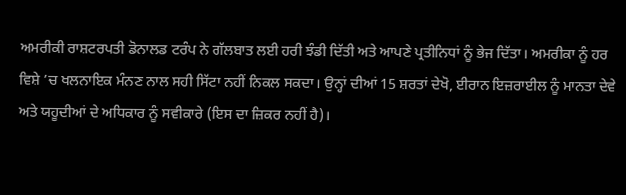ਅਮਰੀਕੀ ਰਾਸ਼ਟਰਪਤੀ ਡੋਨਾਲਡ ਟਰੰਪ ਨੇ ਗੱਲਬਾਤ ਲਈ ਹਰੀ ਝੰਡੀ ਦਿੱਤੀ ਅਤੇ ਆਪਣੇ ਪ੍ਰਤੀਨਿਧਾਂ ਨੂੰ ਭੇਜ ਦਿੱਤਾ। ਅਮਰੀਕਾ ਨੂੰ ਹਰ ਵਿਸ਼ੇ ’ਚ ਖਲਨਾਇਕ ਮੰਨਣ ਨਾਲ ਸਹੀ ਸਿੱਟਾ ਨਹੀਂ ਨਿਕਲ ਸਕਦਾ। ਉਨ੍ਹਾਂ ਦੀਆਂ 15 ਸ਼ਰਤਾਂ ਦੇਖੋ, ਈਰਾਨ ਇਜ਼ਰਾਈਲ ਨੂੰ ਮਾਨਤਾ ਦੇਵੇ ਅਤੇ ਯਹੂਦੀਆਂ ਦੇ ਅਧਿਕਾਰ ਨੂੰ ਸਵੀਕਾਰੇ (ਇਸ ਦਾ ਜ਼ਿਕਰ ਨਹੀਂ ਹੈ)।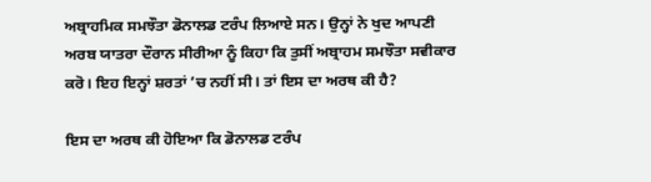ਅਬ੍ਰਾਹਮਿਕ ਸਮਝੌਤਾ ਡੋਨਾਲਡ ਟਰੰਪ ਲਿਆਏ ਸਨ। ਉਨ੍ਹਾਂ ਨੇ ਖੁਦ ਆਪਣੀ ਅਰਬ ਯਾਤਰਾ ਦੌਰਾਨ ਸੀਰੀਆ ਨੂੰ ਕਿਹਾ ਕਿ ਤੁਸੀਂ ਅਬ੍ਰਾਹਮ ਸਮਝੌਤਾ ਸਵੀਕਾਰ ਕਰੋ। ਇਹ ਇਨ੍ਹਾਂ ਸ਼ਰਤਾਂ ’ਚ ਨਹੀਂ ਸੀ। ਤਾਂ ਇਸ ਦਾ ਅਰਥ ਕੀ ਹੈ?

ਇਸ ਦਾ ਅਰਥ ਕੀ ਹੋਇਆ ਕਿ ਡੋਨਾਲਡ ਟਰੰਪ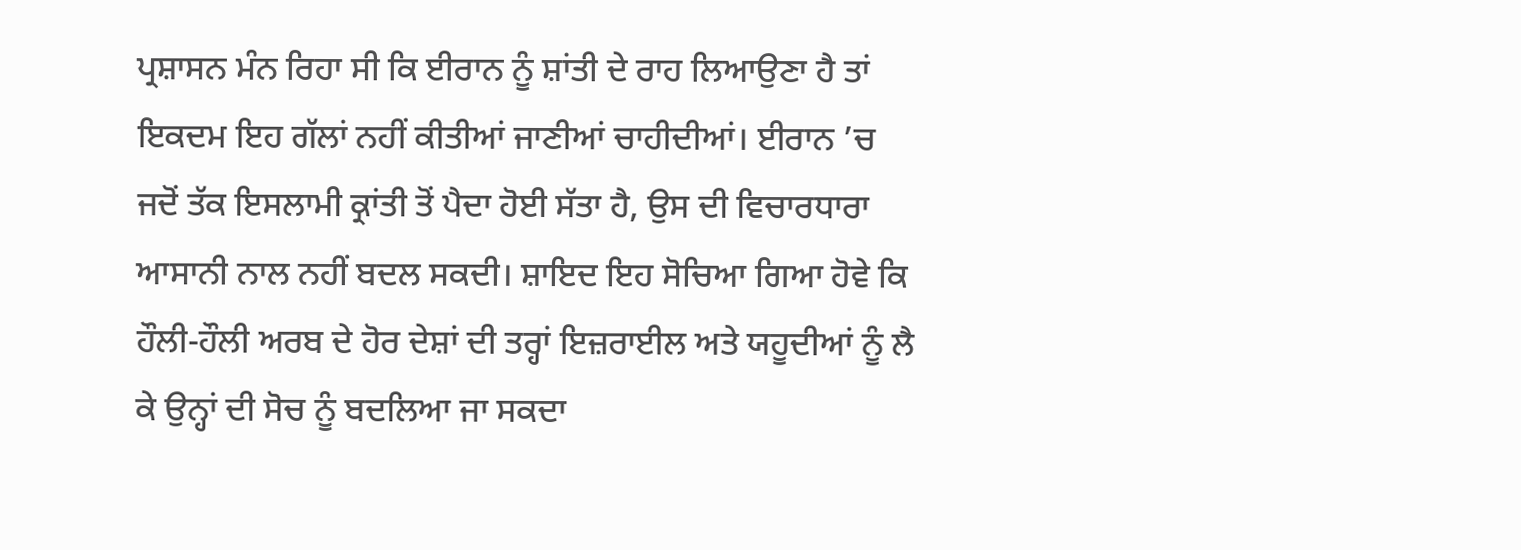ਪ੍ਰਸ਼ਾਸਨ ਮੰਨ ਰਿਹਾ ਸੀ ਕਿ ਈਰਾਨ ਨੂੰ ਸ਼ਾਂਤੀ ਦੇ ਰਾਹ ਲਿਆਉਣਾ ਹੈ ਤਾਂ ਇਕਦਮ ਇਹ ਗੱਲਾਂ ਨਹੀਂ ਕੀਤੀਆਂ ਜਾਣੀਆਂ ਚਾਹੀਦੀਆਂ। ਈਰਾਨ ’ਚ ਜਦੋਂ ਤੱਕ ਇਸਲਾਮੀ ਕ੍ਰਾਂਤੀ ਤੋਂ ਪੈਦਾ ਹੋਈ ਸੱਤਾ ਹੈ, ਉਸ ਦੀ ਵਿਚਾਰਧਾਰਾ ਆਸਾਨੀ ਨਾਲ ਨਹੀਂ ਬਦਲ ਸਕਦੀ। ਸ਼ਾਇਦ ਇਹ ਸੋਚਿਆ ਗਿਆ ਹੋਵੇ ਕਿ ਹੌਲੀ-ਹੌਲੀ ਅਰਬ ਦੇ ਹੋਰ ਦੇਸ਼ਾਂ ਦੀ ਤਰ੍ਹਾਂ ਇਜ਼ਰਾਈਲ ਅਤੇ ਯਹੂਦੀਆਂ ਨੂੰ ਲੈ ਕੇ ਉਨ੍ਹਾਂ ਦੀ ਸੋਚ ਨੂੰ ਬਦਲਿਆ ਜਾ ਸਕਦਾ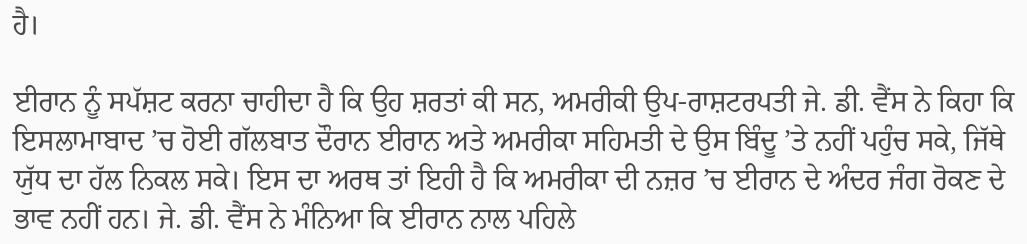ਹੈ।

ਈਰਾਨ ਨੂੰ ਸਪੱਸ਼ਟ ਕਰਨਾ ਚਾਹੀਦਾ ਹੈ ਕਿ ਉਹ ਸ਼ਰਤਾਂ ਕੀ ਸਨ, ਅਮਰੀਕੀ ਉਪ-ਰਾਸ਼ਟਰਪਤੀ ਜੇ. ਡੀ. ਵੈਂਸ ਨੇ ਕਿਹਾ ਕਿ ਇਸਲਾਮਾਬਾਦ ’ਚ ਹੋਈ ਗੱਲਬਾਤ ਦੌਰਾਨ ਈਰਾਨ ਅਤੇ ਅਮਰੀਕਾ ਸਹਿਮਤੀ ਦੇ ਉਸ ਬਿੰਦੂ ’ਤੇ ਨਹੀਂ ਪਹੁੰਚ ਸਕੇ, ਜਿੱਥੇ ਯੁੱਧ ਦਾ ਹੱਲ ਨਿਕਲ ਸਕੇ। ਇਸ ਦਾ ਅਰਥ ਤਾਂ ਇਹੀ ਹੈ ਕਿ ਅਮਰੀਕਾ ਦੀ ਨਜ਼ਰ ’ਚ ਈਰਾਨ ਦੇ ਅੰਦਰ ਜੰਗ ਰੋਕਣ ਦੇ ਭਾਵ ਨਹੀਂ ਹਨ। ਜੇ. ਡੀ. ਵੈਂਸ ਨੇ ਮੰਨਿਆ ਕਿ ਈਰਾਨ ਨਾਲ ਪਹਿਲੇ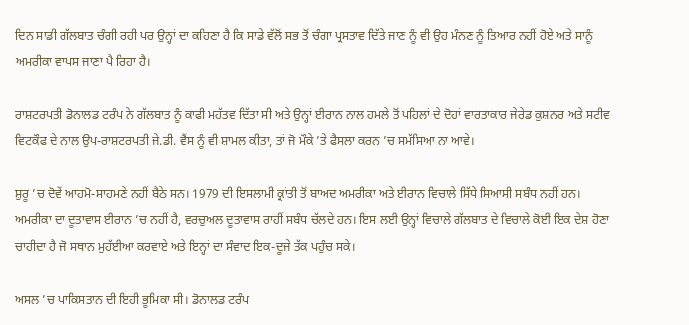ਦਿਨ ਸਾਡੀ ਗੱਲਬਾਤ ਚੰਗੀ ਰਹੀ ਪਰ ਉਨ੍ਹਾਂ ਦਾ ਕਹਿਣਾ ਹੈ ਕਿ ਸਾਡੇ ਵੱਲੋਂ ਸਭ ਤੋਂ ਚੰਗਾ ਪ੍ਰਸਤਾਵ ਦਿੱਤੇ ਜਾਣ ਨੂੰ ਵੀ ਉਹ ਮੰਨਣ ਨੂੰ ਤਿਆਰ ਨਹੀਂ ਹੋਏ ਅਤੇ ਸਾਨੂੰ ਅਮਰੀਕਾ ਵਾਪਸ ਜਾਣਾ ਪੈ ਰਿਹਾ ਹੈ।

ਰਾਸ਼ਟਰਪਤੀ ਡੋਨਾਲਡ ਟਰੰਪ ਨੇ ਗੱਲਬਾਤ ਨੂੰ ਕਾਫੀ ਮਹੱਤਵ ਦਿੱਤਾ ਸੀ ਅਤੇ ਉਨ੍ਹਾਂ ਈਰਾਨ ਨਾਲ ਹਮਲੇ ਤੋਂ ਪਹਿਲਾਂ ਦੇ ਦੋਹਾਂ ਵਾਰਤਾਕਾਰ ਜੇਰੇਡ ਕੁਸ਼ਨਰ ਅਤੇ ਸਟੀਵ ਵਿਟਕੌਫ ਦੇ ਨਾਲ ਉਪ-ਰਾਸ਼ਟਰਪਤੀ ਜੇ.ਡੀ. ਵੈਂਸ ਨੂੰ ਵੀ ਸ਼ਾਮਲ ਕੀਤਾ, ਤਾਂ ਜੋ ਮੌਕੇ ’ਤੇ ਫੈਸਲਾ ਕਰਨ ’ਚ ਸਮੱਸਿਆ ਨਾ ਆਵੇ।

ਸ਼ੁਰੂ ’ਚ ਦੋਵੇਂ ਆਹਮੋ-ਸਾਹਮਣੇ ਨਹੀਂ ਬੈਠੇ ਸਨ। 1979 ਦੀ ਇਸਲਾਮੀ ਕ੍ਰਾਂਤੀ ਤੋਂ ਬਾਅਦ ਅਮਰੀਕਾ ਅਤੇ ਈਰਾਨ ਵਿਚਾਲੇ ਸਿੱਧੇ ਸਿਆਸੀ ਸਬੰਧ ਨਹੀਂ ਹਨ। ਅਮਰੀਕਾ ਦਾ ਦੂਤਾਵਾਸ ਈਰਾਨ ’ਚ ਨਹੀਂ ਹੈ, ਵਰਚੁਅਲ ਦੂਤਾਵਾਸ ਰਾਹੀਂ ਸਬੰਧ ਚੱਲਦੇ ਹਨ। ਇਸ ਲਈ ਉਨ੍ਹਾਂ ਵਿਚਾਲੇ ਗੱਲਬਾਤ ਦੇ ਵਿਚਾਲੇ ਕੋਈ ਇਕ ਦੇਸ਼ ਹੋਣਾ ਚਾਹੀਦਾ ਹੈ ਜੋ ਸਥਾਨ ਮੁਹੱਈਆ ਕਰਵਾਏ ਅਤੇ ਇਨ੍ਹਾਂ ਦਾ ਸੰਵਾਦ ਇਕ-ਦੂਜੇ ਤੱਕ ਪਹੁੰਚ ਸਕੇ।

ਅਸਲ ’ਚ ਪਾਕਿਸਤਾਨ ਦੀ ਇਹੀ ਭੂਮਿਕਾ ਸੀ। ਡੋਨਾਲਡ ਟਰੰਪ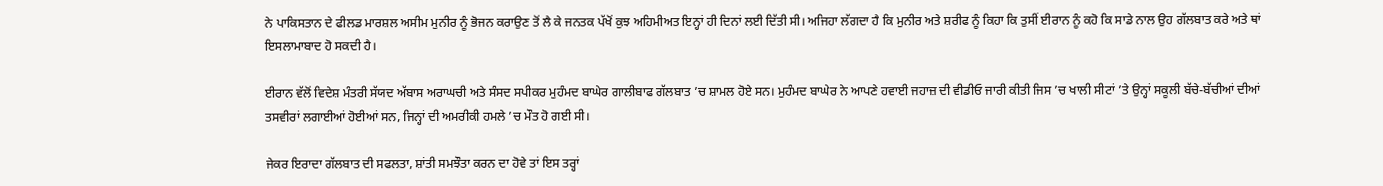ਨੇ ਪਾਕਿਸਤਾਨ ਦੇ ਫੀਲਡ ਮਾਰਸ਼ਲ ਅਸੀਮ ਮੁਨੀਰ ਨੂੰ ਭੋਜਨ ਕਰਾਉਣ ਤੋਂ ਲੈ ਕੇ ਜਨਤਕ ਪੱਖੋਂ ਕੁਝ ਅਹਿਮੀਅਤ ਇਨ੍ਹਾਂ ਹੀ ਦਿਨਾਂ ਲਈ ਦਿੱਤੀ ਸੀ। ਅਜਿਹਾ ਲੱਗਦਾ ਹੈ ਕਿ ਮੁਨੀਰ ਅਤੇ ਸ਼ਰੀਫ ਨੂੰ ਕਿਹਾ ਕਿ ਤੁਸੀਂ ਈਰਾਨ ਨੂੰ ਕਹੋ ਕਿ ਸਾਡੇ ਨਾਲ ਉਹ ਗੱਲਬਾਤ ਕਰੇ ਅਤੇ ਥਾਂ ਇਸਲਾਮਾਬਾਦ ਹੋ ਸਕਦੀ ਹੈ।

ਈਰਾਨ ਵੱਲੋਂ ਵਿਦੇਸ਼ ਮੰਤਰੀ ਸੱਯਦ ਅੱਬਾਸ ਅਰਾਘਚੀ ਅਤੇ ਸੰਸਦ ਸਪੀਕਰ ਮੁਹੰਮਦ ਬਾਘੇਰ ਗਾਲੀਬਾਫ ਗੱਲਬਾਤ ’ਚ ਸ਼ਾਮਲ ਹੋਏ ਸਨ। ਮੁਹੰਮਦ ਬਾਘੇਰ ਨੇ ਆਪਣੇ ਹਵਾਈ ਜਹਾਜ਼ ਦੀ ਵੀਡੀਓ ਜਾਰੀ ਕੀਤੀ ਜਿਸ ’ਚ ਖਾਲੀ ਸੀਟਾਂ ’ਤੇ ਉਨ੍ਹਾਂ ਸਕੂਲੀ ਬੱਚੇ-ਬੱਚੀਆਂ ਦੀਆਂ ਤਸਵੀਰਾਂ ਲਗਾਈਆਂ ਹੋਈਆਂ ਸਨ, ਜਿਨ੍ਹਾਂ ਦੀ ਅਮਰੀਕੀ ਹਮਲੇ ’ਚ ਮੌਤ ਹੋ ਗਈ ਸੀ।

ਜੇਕਰ ਇਰਾਦਾ ਗੱਲਬਾਤ ਦੀ ਸਫਲਤਾ, ਸ਼ਾਂਤੀ ਸਮਝੌਤਾ ਕਰਨ ਦਾ ਹੋਵੇ ਤਾਂ ਇਸ ਤਰ੍ਹਾਂ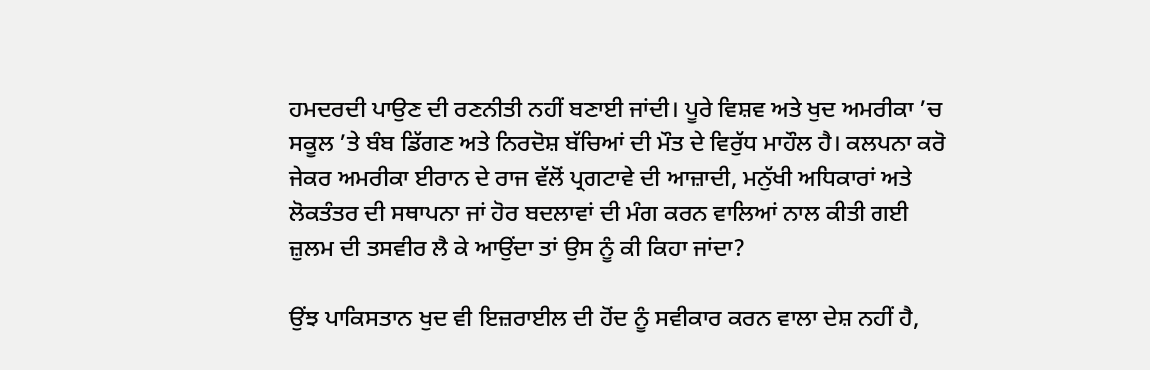ਹਮਦਰਦੀ ਪਾਉਣ ਦੀ ਰਣਨੀਤੀ ਨਹੀਂ ਬਣਾਈ ਜਾਂਦੀ। ਪੂਰੇ ਵਿਸ਼ਵ ਅਤੇ ਖੁਦ ਅਮਰੀਕਾ ’ਚ ਸਕੂਲ ’ਤੇ ਬੰਬ ਡਿੱਗਣ ਅਤੇ ਨਿਰਦੋਸ਼ ਬੱਚਿਆਂ ਦੀ ਮੌਤ ਦੇ ਵਿਰੁੱਧ ਮਾਹੌਲ ਹੈ। ਕਲਪਨਾ ਕਰੋ ਜੇਕਰ ਅਮਰੀਕਾ ਈਰਾਨ ਦੇ ਰਾਜ ਵੱਲੋਂ ਪ੍ਰਗਟਾਵੇ ਦੀ ਆਜ਼ਾਦੀ, ਮਨੁੱਖੀ ਅਧਿਕਾਰਾਂ ਅਤੇ ਲੋਕਤੰਤਰ ਦੀ ਸਥਾਪਨਾ ਜਾਂ ਹੋਰ ਬਦਲਾਵਾਂ ਦੀ ਮੰਗ ਕਰਨ ਵਾਲਿਆਂ ਨਾਲ ਕੀਤੀ ਗਈ ਜ਼ੁਲਮ ਦੀ ਤਸਵੀਰ ਲੈ ਕੇ ਆਉਂਦਾ ਤਾਂ ਉਸ ਨੂੰ ਕੀ ਕਿਹਾ ਜਾਂਦਾ?

ਉਂਝ ਪਾਕਿਸਤਾਨ ਖੁਦ ਵੀ ਇਜ਼ਰਾਈਲ ਦੀ ਹੋਂਦ ਨੂੰ ਸਵੀਕਾਰ ਕਰਨ ਵਾਲਾ ਦੇਸ਼ ਨਹੀਂ ਹੈ,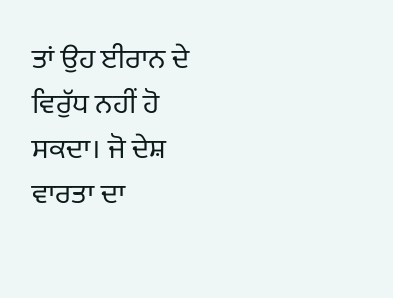ਤਾਂ ਉਹ ਈਰਾਨ ਦੇ ਵਿਰੁੱਧ ਨਹੀਂ ਹੋ ਸਕਦਾ। ਜੋ ਦੇਸ਼ ਵਾਰਤਾ ਦਾ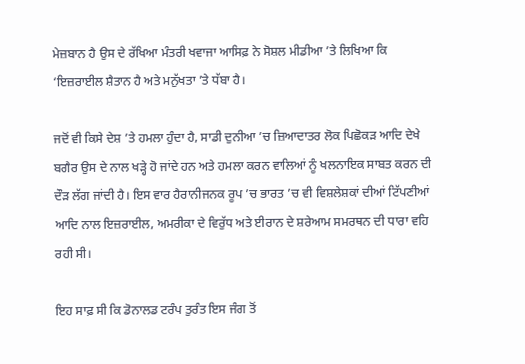ਮੇਜ਼ਬਾਨ ਹੈ ਉਸ ਦੇ ਰੱਖਿਆ ਮੰਤਰੀ ਖਵਾਜਾ ਆਸਿਫ਼ ਨੇ ਸੋਸ਼ਲ ਮੀਡੀਆ ’ਤੇ ਲਿਖਿਆ ਕਿ ‘ਇਜ਼ਰਾਈਲ ਸ਼ੈਤਾਨ ਹੈ ਅਤੇ ਮਨੁੱਖਤਾ ’ਤੇ ਧੱਬਾ ਹੈ।

ਜਦੋਂ ਵੀ ਕਿਸੇ ਦੇਸ਼ ’ਤੇ ਹਮਲਾ ਹੁੰਦਾ ਹੈ, ਸਾਡੀ ਦੁਨੀਆ ’ਚ ਜ਼ਿਆਦਾਤਰ ਲੋਕ ਪਿਛੋਕੜ ਆਦਿ ਦੇਖੇ ਬਗੈਰ ਉਸ ਦੇ ਨਾਲ ਖੜ੍ਹੇ ਹੋ ਜਾਂਦੇ ਹਨ ਅਤੇ ਹਮਲਾ ਕਰਨ ਵਾਲਿਆਂ ਨੂੰ ਖਲਨਾਇਕ ਸਾਬਤ ਕਰਨ ਦੀ ਦੌੜ ਲੱਗ ਜਾਂਦੀ ਹੈ। ਇਸ ਵਾਰ ਹੈਰਾਨੀਜਨਕ ਰੂਪ ’ਚ ਭਾਰਤ ’ਚ ਵੀ ਵਿਸ਼ਲੇਸ਼ਕਾਂ ਦੀਆਂ ਟਿੱਪਣੀਆਂ ਆਦਿ ਨਾਲ ਇਜ਼ਰਾਈਲ, ਅਮਰੀਕਾ ਦੇ ਵਿਰੁੱਧ ਅਤੇ ਈਰਾਨ ਦੇ ਸ਼ਰੇਆਮ ਸਮਰਥਨ ਦੀ ਧਾਰਾ ਵਹਿ ਰਹੀ ਸੀ।

ਇਹ ਸਾਫ਼ ਸੀ ਕਿ ਡੋਨਾਲਡ ਟਰੰਪ ਤੁਰੰਤ ਇਸ ਜੰਗ ਤੋਂ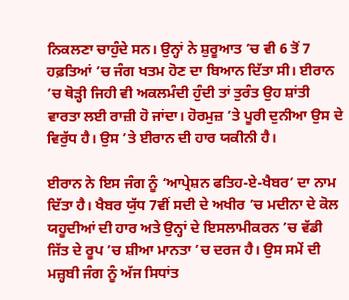ਨਿਕਲਣਾ ਚਾਹੁੰਦੇ ਸਨ। ਉਨ੍ਹਾਂ ਨੇ ਸ਼ੁਰੂਆਤ ’ਚ ਵੀ 6 ਤੋਂ 7 ਹਫ਼ਤਿਆਂ ’ਚ ਜੰਗ ਖਤਮ ਹੋਣ ਦਾ ਬਿਆਨ ਦਿੱਤਾ ਸੀ। ਈਰਾਨ ’ਚ ਥੋੜ੍ਹੀ ਜਿਹੀ ਵੀ ਅਕਲਮੰਦੀ ਹੁੰਦੀ ਤਾਂ ਤੁਰੰਤ ਉਹ ਸ਼ਾਂਤੀ ਵਾਰਤਾ ਲਈ ਰਾਜ਼ੀ ਹੋ ਜਾਂਦਾ। ਹੋਰਮੁਜ਼ ’ਤੇ ਪੂਰੀ ਦੁਨੀਆ ਉਸ ਦੇ ਵਿਰੁੱਧ ਹੈ। ਉਸ ’ਤੇ ਈਰਾਨ ਦੀ ਹਾਰ ਯਕੀਨੀ ਹੈ।

ਈਰਾਨ ਨੇ ਇਸ ਜੰਗ ਨੂੰ ‘ਆਪ੍ਰੇਸ਼ਨ ਫਤਿਹ-ਏ-ਖੈਬਰ’ ਦਾ ਨਾਮ ਦਿੱਤਾ ਹੈ। ਖੈਬਰ ਯੁੱਧ 7ਵੀਂ ਸਦੀ ਦੇ ਅਖੀਰ ’ਚ ਮਦੀਨਾ ਦੇ ਕੋਲ ਯਹੂਦੀਆਂ ਦੀ ਹਾਰ ਅਤੇ ਉਨ੍ਹਾਂ ਦੇ ਇਸਲਾਮੀਕਰਨ ’ਚ ਵੱਡੀ ਜਿੱਤ ਦੇ ਰੂਪ ’ਚ ਸ਼ੀਆ ਮਾਨਤਾ ’ਚ ਦਰਜ ਹੈ। ਉਸ ਸਮੇਂ ਦੀ ਮਜ਼੍ਹਬੀ ਜੰਗ ਨੂੰ ਅੱਜ ਸਿਧਾਂਤ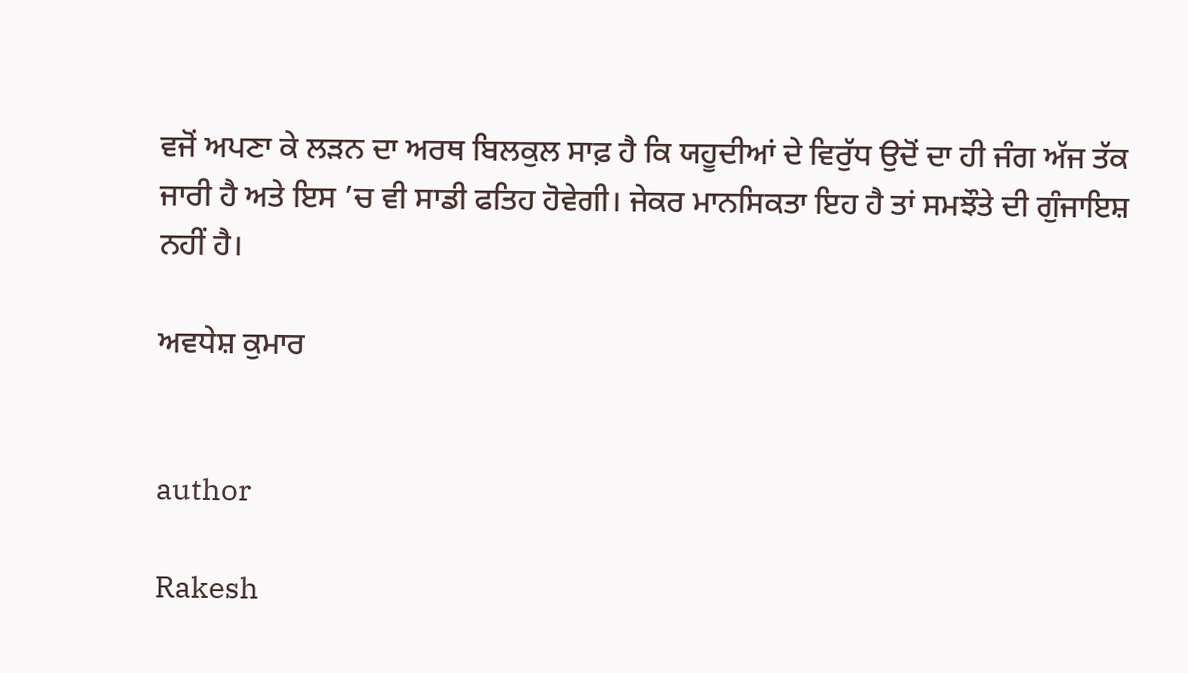ਵਜੋਂ ਅਪਣਾ ਕੇ ਲੜਨ ਦਾ ਅਰਥ ਬਿਲਕੁਲ ਸਾਫ਼ ਹੈ ਕਿ ਯਹੂਦੀਆਂ ਦੇ ਵਿਰੁੱਧ ਉਦੋਂ ਦਾ ਹੀ ਜੰਗ ਅੱਜ ਤੱਕ ਜਾਰੀ ਹੈ ਅਤੇ ਇਸ ’ਚ ਵੀ ਸਾਡੀ ਫਤਿਹ ਹੋਵੇਗੀ। ਜੇਕਰ ਮਾਨਸਿਕਤਾ ਇਹ ਹੈ ਤਾਂ ਸਮਝੌਤੇ ਦੀ ਗੁੰਜਾਇਸ਼ ਨਹੀਂ ਹੈ।

ਅਵਧੇਸ਼ ਕੁਮਾਰ


author

Rakesh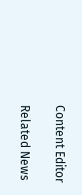Content Editor

Related News